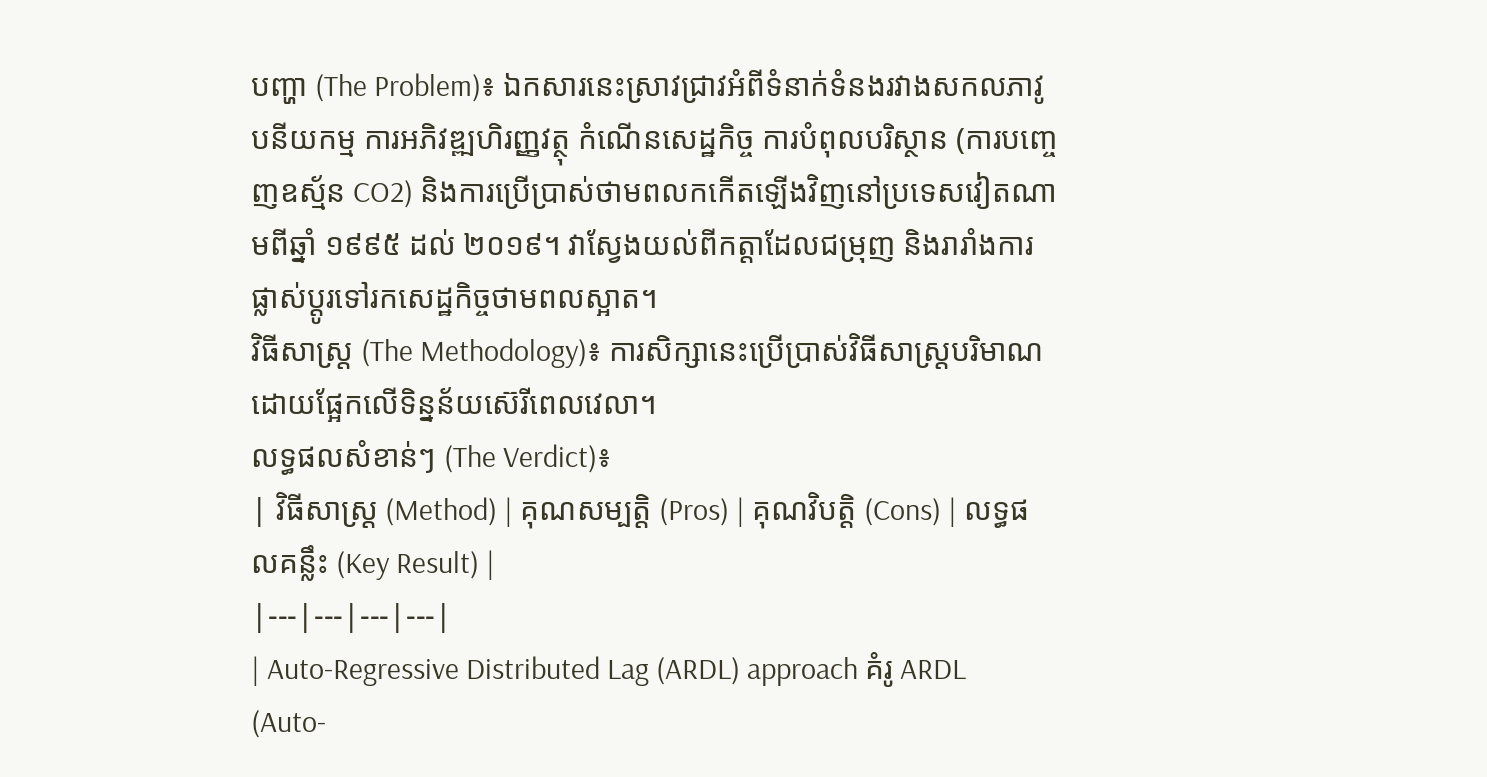បញ្ហា (The Problem)៖ ឯកសារនេះស្រាវជ្រាវអំពីទំនាក់ទំនងរវាងសកលភាវូបនីយកម្ម ការអភិវឌ្ឍហិរញ្ញវត្ថុ កំណើនសេដ្ឋកិច្ច ការបំពុលបរិស្ថាន (ការបញ្ចេញឧស្ម័ន CO2) និងការប្រើប្រាស់ថាមពលកកើតឡើងវិញនៅប្រទេសវៀតណាមពីឆ្នាំ ១៩៩៥ ដល់ ២០១៩។ វាស្វែងយល់ពីកត្តាដែលជម្រុញ និងរារាំងការផ្លាស់ប្តូរទៅរកសេដ្ឋកិច្ចថាមពលស្អាត។
វិធីសាស្ត្រ (The Methodology)៖ ការសិក្សានេះប្រើប្រាស់វិធីសាស្ត្របរិមាណដោយផ្អែកលើទិន្នន័យស៊េរីពេលវេលា។
លទ្ធផលសំខាន់ៗ (The Verdict)៖
| វិធីសាស្ត្រ (Method) | គុណសម្បត្តិ (Pros) | គុណវិបត្តិ (Cons) | លទ្ធផលគន្លឹះ (Key Result) |
|---|---|---|---|
| Auto-Regressive Distributed Lag (ARDL) approach គំរូ ARDL (Auto-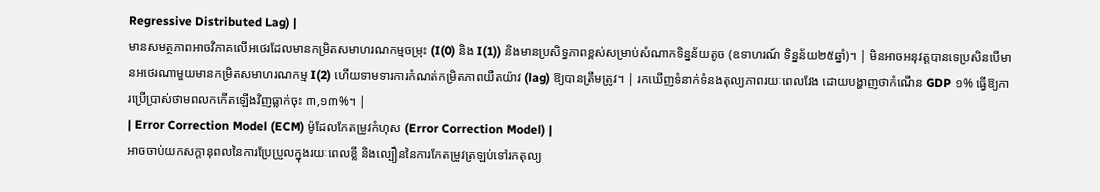Regressive Distributed Lag) |
មានសមត្ថភាពអាចវិភាគលើអថេរដែលមានកម្រិតសមាហរណកម្មចម្រុះ (I(0) និង I(1)) និងមានប្រសិទ្ធភាពខ្ពស់សម្រាប់សំណាកទិន្នន័យតូច (ឧទាហរណ៍ ទិន្នន័យ២៥ឆ្នាំ)។ | មិនអាចអនុវត្តបានទេប្រសិនបើមានអថេរណាមួយមានកម្រិតសមាហរណកម្ម I(2) ហើយទាមទារការកំណត់កម្រិតភាពយឺតយ៉ាវ (lag) ឱ្យបានត្រឹមត្រូវ។ | រកឃើញទំនាក់ទំនងតុល្យភាពរយៈពេលវែង ដោយបង្ហាញថាកំណើន GDP ១% ធ្វើឱ្យការប្រើប្រាស់ថាមពលកកើតឡើងវិញធ្លាក់ចុះ ៣,១៣%។ |
| Error Correction Model (ECM) ម៉ូដែលកែតម្រូវកំហុស (Error Correction Model) |
អាចចាប់យកសក្ដានុពលនៃការប្រែប្រួលក្នុងរយៈពេលខ្លី និងល្បឿននៃការកែតម្រូវត្រឡប់ទៅរកតុល្យ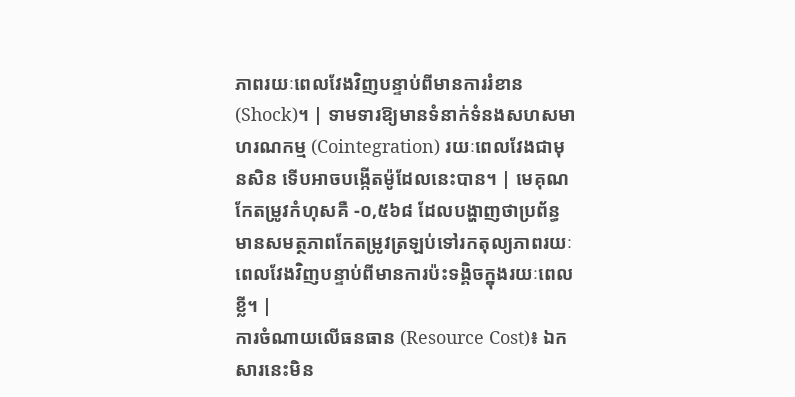ភាពរយៈពេលវែងវិញបន្ទាប់ពីមានការរំខាន (Shock)។ | ទាមទារឱ្យមានទំនាក់ទំនងសហសមាហរណកម្ម (Cointegration) រយៈពេលវែងជាមុនសិន ទើបអាចបង្កើតម៉ូដែលនេះបាន។ | មេគុណកែតម្រូវកំហុសគឺ -០,៥៦៨ ដែលបង្ហាញថាប្រព័ន្ធមានសមត្ថភាពកែតម្រូវត្រឡប់ទៅរកតុល្យភាពរយៈពេលវែងវិញបន្ទាប់ពីមានការប៉ះទង្គិចក្នុងរយៈពេលខ្លី។ |
ការចំណាយលើធនធាន (Resource Cost)៖ ឯកសារនេះមិន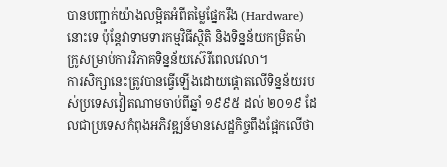បានបញ្ជាក់យ៉ាងលម្អិតអំពីតម្លៃផ្នែករឹង (Hardware) នោះទេ ប៉ុន្តែវាទាមទារកម្មវិធីស្ថិតិ និងទិន្នន័យកម្រិតម៉ាក្រូសម្រាប់ការវិភាគទិន្នន័យស៊េរីពេលវេលា។
ការសិក្សានេះត្រូវបានធ្វើឡើងដោយផ្តោតលើទិន្នន័យរបស់ប្រទេសវៀតណាមចាប់ពីឆ្នាំ ១៩៩៥ ដល់ ២០១៩ ដែលជាប្រទេសកំពុងអភិវឌ្ឍន៍មានសេដ្ឋកិច្ចពឹងផ្អែកលើថា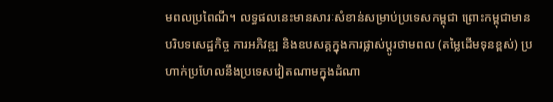មពលប្រពៃណី។ លទ្ធផលនេះមានសារៈសំខាន់សម្រាប់ប្រទេសកម្ពុជា ព្រោះកម្ពុជាមានបរិបទសេដ្ឋកិច្ច ការអភិវឌ្ឍ និងឧបសគ្គក្នុងការផ្លាស់ប្តូរថាមពល (តម្លៃដើមទុនខ្ពស់) ប្រហាក់ប្រហែលនឹងប្រទេសវៀតណាមក្នុងដំណា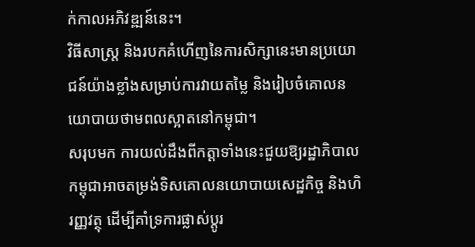ក់កាលអភិវឌ្ឍន៍នេះ។
វិធីសាស្ត្រ និងរបកគំហើញនៃការសិក្សានេះមានប្រយោជន៍យ៉ាងខ្លាំងសម្រាប់ការវាយតម្លៃ និងរៀបចំគោលនយោបាយថាមពលស្អាតនៅកម្ពុជា។
សរុបមក ការយល់ដឹងពីកត្តាទាំងនេះជួយឱ្យរដ្ឋាភិបាលកម្ពុជាអាចតម្រង់ទិសគោលនយោបាយសេដ្ឋកិច្ច និងហិរញ្ញវត្ថុ ដើម្បីគាំទ្រការផ្លាស់ប្តូរ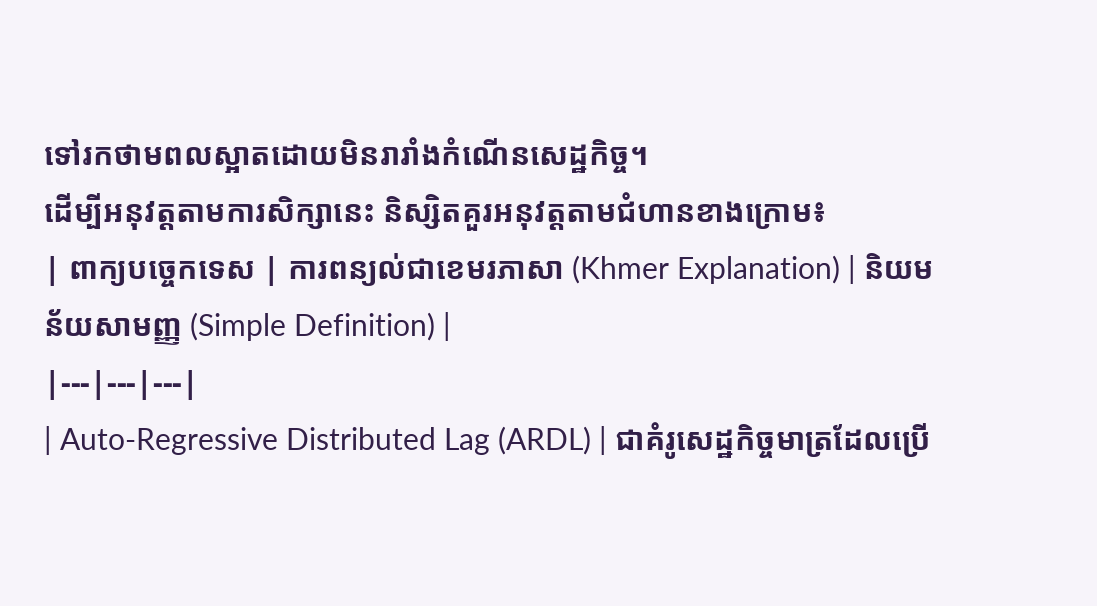ទៅរកថាមពលស្អាតដោយមិនរារាំងកំណើនសេដ្ឋកិច្ច។
ដើម្បីអនុវត្តតាមការសិក្សានេះ និស្សិតគួរអនុវត្តតាមជំហានខាងក្រោម៖
| ពាក្យបច្ចេកទេស | ការពន្យល់ជាខេមរភាសា (Khmer Explanation) | និយមន័យសាមញ្ញ (Simple Definition) |
|---|---|---|
| Auto-Regressive Distributed Lag (ARDL) | ជាគំរូសេដ្ឋកិច្ចមាត្រដែលប្រើ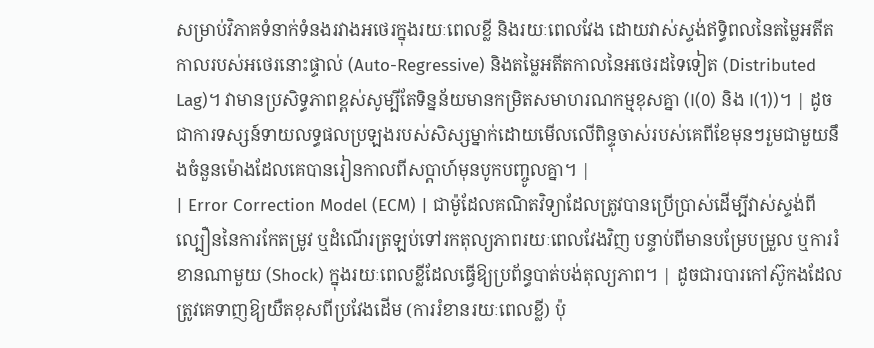សម្រាប់វិភាគទំនាក់ទំនងរវាងអថេរក្នុងរយៈពេលខ្លី និងរយៈពេលវែង ដោយវាស់ស្ទង់ឥទ្ធិពលនៃតម្លៃអតីតកាលរបស់អថេរនោះផ្ទាល់ (Auto-Regressive) និងតម្លៃអតីតកាលនៃអថេរដទៃទៀត (Distributed Lag)។ វាមានប្រសិទ្ធភាពខ្ពស់សូម្បីតែទិន្នន័យមានកម្រិតសមាហរណកម្មខុសគ្នា (I(0) និង I(1))។ | ដូចជាការទស្សន៍ទាយលទ្ធផលប្រឡងរបស់សិស្សម្នាក់ដោយមើលលើពិន្ទុចាស់របស់គេពីខែមុនៗរួមជាមួយនឹងចំនួនម៉ោងដែលគេបានរៀនកាលពីសប្តាហ៍មុនបូកបញ្ចូលគ្នា។ |
| Error Correction Model (ECM) | ជាម៉ូដែលគណិតវិទ្យាដែលត្រូវបានប្រើប្រាស់ដើម្បីវាស់ស្ទង់ពីល្បឿននៃការកែតម្រូវ ឬដំណើរត្រឡប់ទៅរកតុល្យភាពរយៈពេលវែងវិញ បន្ទាប់ពីមានបម្រែបម្រួល ឬការរំខានណាមួយ (Shock) ក្នុងរយៈពេលខ្លីដែលធ្វើឱ្យប្រព័ន្ធបាត់បង់តុល្យភាព។ | ដូចជារបារកៅស៊ូកងដែលត្រូវគេទាញឱ្យយឺតខុសពីប្រវែងដើម (ការរំខានរយៈពេលខ្លី) ប៉ុ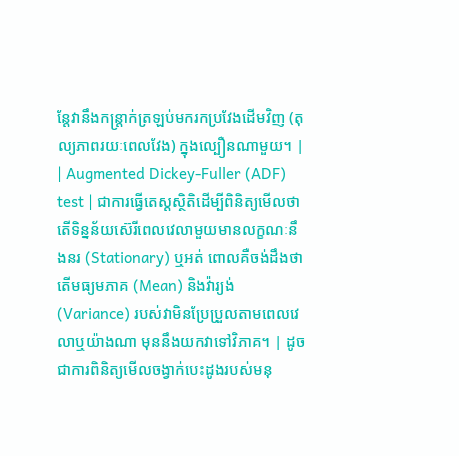ន្តែវានឹងកន្ត្រាក់ត្រឡប់មករកប្រវែងដើមវិញ (តុល្យភាពរយៈពេលវែង) ក្នុងល្បឿនណាមួយ។ |
| Augmented Dickey-Fuller (ADF) test | ជាការធ្វើតេស្តស្ថិតិដើម្បីពិនិត្យមើលថាតើទិន្នន័យស៊េរីពេលវេលាមួយមានលក្ខណៈនឹងនរ (Stationary) ឬអត់ ពោលគឺចង់ដឹងថាតើមធ្យមភាគ (Mean) និងវ៉ារ្យង់ (Variance) របស់វាមិនប្រែប្រួលតាមពេលវេលាឬយ៉ាងណា មុននឹងយកវាទៅវិភាគ។ | ដូចជាការពិនិត្យមើលចង្វាក់បេះដូងរបស់មនុ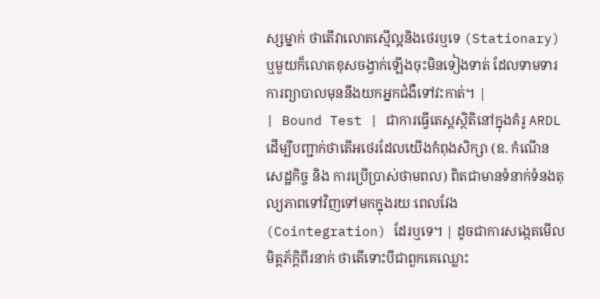ស្សម្នាក់ ថាតើវាលោតស្មើល្អនិងថេរឬទេ (Stationary) ឬមួយក៏លោតខុសចង្វាក់ឡើងចុះមិនទៀងទាត់ ដែលទាមទារការព្យាបាលមុននឹងយកអ្នកជំងឺទៅវះកាត់។ |
| Bound Test | ជាការធ្វើតេស្តស្ថិតិនៅក្នុងគំរូ ARDL ដើម្បីបញ្ជាក់ថាតើអថេរដែលយើងកំពុងសិក្សា (ឧ. កំណើនសេដ្ឋកិច្ច និង ការប្រើប្រាស់ថាមពល) ពិតជាមានទំនាក់ទំនងតុល្យភាពទៅវិញទៅមកក្នុងរយៈពេលវែង (Cointegration) ដែរឬទេ។ | ដូចជាការសង្កេតមើលមិត្តភ័ក្តិពីរនាក់ ថាតើទោះបីជាពួកគេឈ្លោះ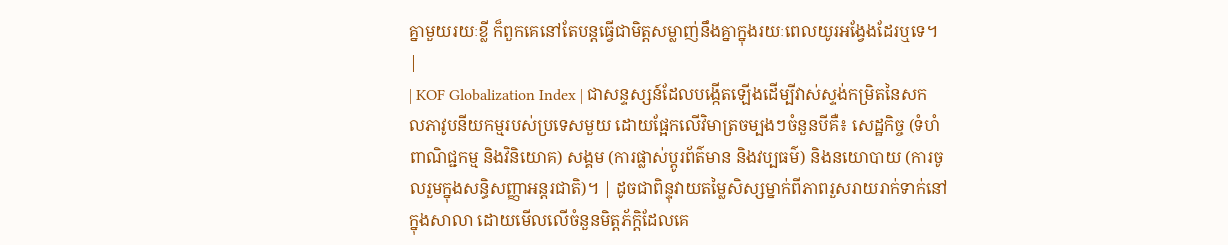គ្នាមួយរយៈខ្លី ក៏ពួកគេនៅតែបន្តធ្វើជាមិត្តសម្លាញ់នឹងគ្នាក្នុងរយៈពេលយូរអង្វែងដែរឬទេ។ |
| KOF Globalization Index | ជាសន្ទស្សន៍ដែលបង្កើតឡើងដើម្បីវាស់ស្ទង់កម្រិតនៃសកលភាវូបនីយកម្មរបស់ប្រទេសមួយ ដោយផ្អែកលើវិមាត្រចម្បងៗចំនួនបីគឺ៖ សេដ្ឋកិច្ច (ទំហំពាណិជ្ជកម្ម និងវិនិយោគ) សង្គម (ការផ្លាស់ប្តូរព័ត៌មាន និងវប្បធម៌) និងនយោបាយ (ការចូលរួមក្នុងសន្ធិសញ្ញាអន្តរជាតិ)។ | ដូចជាពិន្ទុវាយតម្លៃសិស្សម្នាក់ពីភាពរួសរាយរាក់ទាក់នៅក្នុងសាលា ដោយមើលលើចំនួនមិត្តភ័ក្តិដែលគេ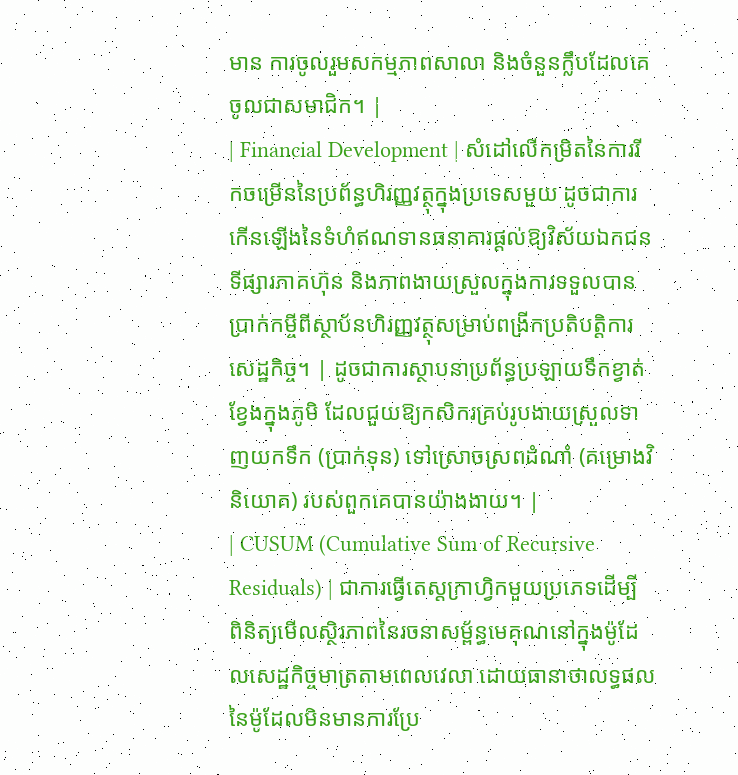មាន ការចូលរួមសកម្មភាពសាលា និងចំនួនក្លឹបដែលគេចូលជាសមាជិក។ |
| Financial Development | សំដៅលើកម្រិតនៃការរីកចម្រើននៃប្រព័ន្ធហិរញ្ញវត្ថុក្នុងប្រទេសមួយ ដូចជាការកើនឡើងនៃទំហំឥណទានធនាគារផ្ដល់ឱ្យវិស័យឯកជន ទីផ្សារភាគហ៊ុន និងភាពងាយស្រួលក្នុងការទទួលបានប្រាក់កម្ចីពីស្ថាប័នហិរញ្ញវត្ថុសម្រាប់ពង្រីកប្រតិបត្តិការសេដ្ឋកិច្ច។ | ដូចជាការស្ថាបនាប្រព័ន្ធប្រឡាយទឹកខ្វាត់ខ្វែងក្នុងភូមិ ដែលជួយឱ្យកសិករគ្រប់រូបងាយស្រួលទាញយកទឹក (ប្រាក់ទុន) ទៅស្រោចស្រពដំណាំ (គម្រោងវិនិយោគ) របស់ពួកគេបានយ៉ាងងាយ។ |
| CUSUM (Cumulative Sum of Recursive Residuals) | ជាការធ្វើតេស្តក្រាហ្វិកមួយប្រភេទដើម្បីពិនិត្យមើលស្ថិរភាពនៃរចនាសម្ព័ន្ធមេគុណនៅក្នុងម៉ូដែលសេដ្ឋកិច្ចមាត្រតាមពេលវេលា ដោយធានាថាលទ្ធផលនៃម៉ូដែលមិនមានការប្រែ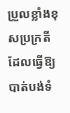ប្រួលខ្លាំងខុសប្រក្រតីដែលធ្វើឱ្យបាត់បង់ទំ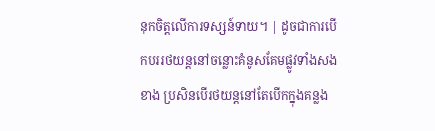នុកចិត្តលើការទស្សន៍ទាយ។ | ដូចជាការបើកបររថយន្តនៅចន្លោះគំនូសគែមផ្លូវទាំងសងខាង ប្រសិនបើរថយន្តនៅតែបើកក្នុងគន្លង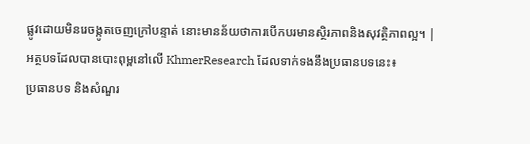ផ្លូវដោយមិនរេចង្កូតចេញក្រៅបន្ទាត់ នោះមានន័យថាការបើកបរមានស្ថិរភាពនិងសុវត្ថិភាពល្អ។ |
អត្ថបទដែលបានបោះពុម្ពនៅលើ KhmerResearch ដែលទាក់ទងនឹងប្រធានបទនេះ៖
ប្រធានបទ និងសំណួរ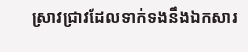ស្រាវជ្រាវដែលទាក់ទងនឹងឯកសារ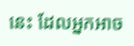នេះ ដែលអ្នកអាច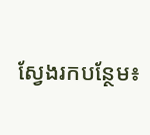ស្វែងរកបន្ថែម៖